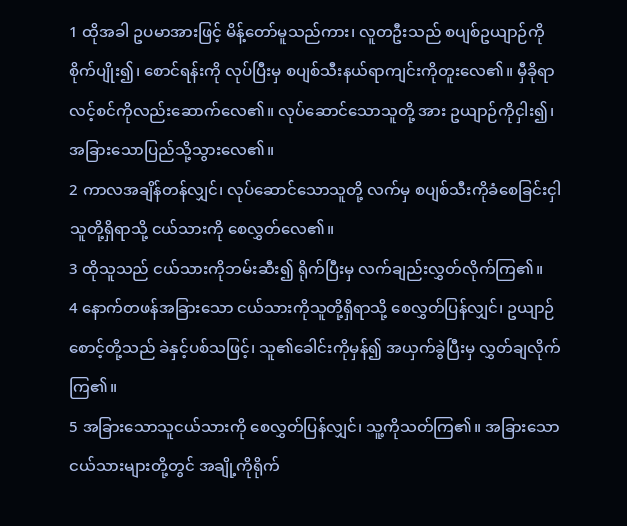1 ထိုအခါ ဥပမာအားဖြင့် မိန့်တော်မူသည်ကား၊ လူတဦးသည် စပျစ်ဥယျာဉ်ကိုစိုက်ပျိုး၍၊ စောင်ရန်းကို လုပ်ပြီးမှ စပျစ်သီးနယ်ရာကျင်းကိုတူးလေ၏။ မှီခိုရာ လင့်စင်ကိုလည်းဆောက်လေ၏။ လုပ်ဆောင်သောသူတို့ အား ဥယျာဉ်ကိုငှါး၍၊ အခြားသောပြည်သို့သွားလေ၏။
2 ကာလအချိန်တန်လျှင်၊ လုပ်ဆောင်သောသူတို့ လက်မှ စပျစ်သီးကိုခံစေခြင်းငှါ သူတို့ရှိရာသို့ ငယ်သားကို စေလွှတ်လေ၏။
3 ထိုသူသည် ငယ်သားကိုဘမ်းဆီး၍ ရိုက်ပြီးမှ လက်ချည်းလွှတ်လိုက်ကြ၏။
4 နောက်တဖန်အခြားသော ငယ်သားကိုသူတို့ရှိရာသို့ စေလွှတ်ပြန်လျှင်၊ ဥယျာဉ်စောင့်တို့သည် ခဲနှင့်ပစ်သဖြင့်၊ သူ၏ခေါင်းကိုမှန်၍ အယှက်ခွဲပြီးမှ လွှတ်ချလိုက်ကြ၏။
5 အခြားသောသူငယ်သားကို စေလွှတ်ပြန်လျှင်၊ သူ့ကိုသတ်ကြ၏။ အခြားသောငယ်သားများတို့တွင် အချို့ကိုရိုက်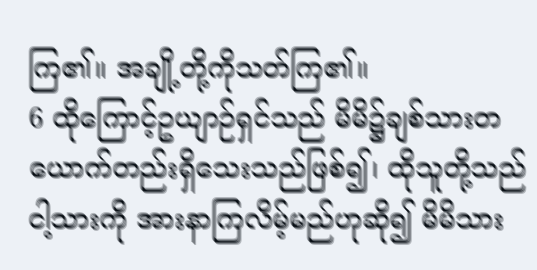ကြ၏။ အချို့တို့ကိုသတ်ကြ၏။
6 ထိုကြောင့်ဥယျာဉ်ရှင်သည် မိမိ၌ချစ်သားတယောက်တည်းရှိသေးသည်ဖြစ်၍၊ ထိုသူတို့သည် ငါ့သားကို အားနာကြလိမ့်မည်ဟုဆို၍ မိမိသား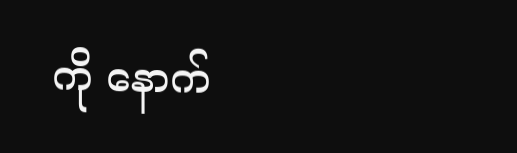ကို နောက်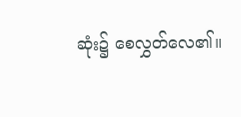ဆုံး၌ စေလွှတ်လေ၏။